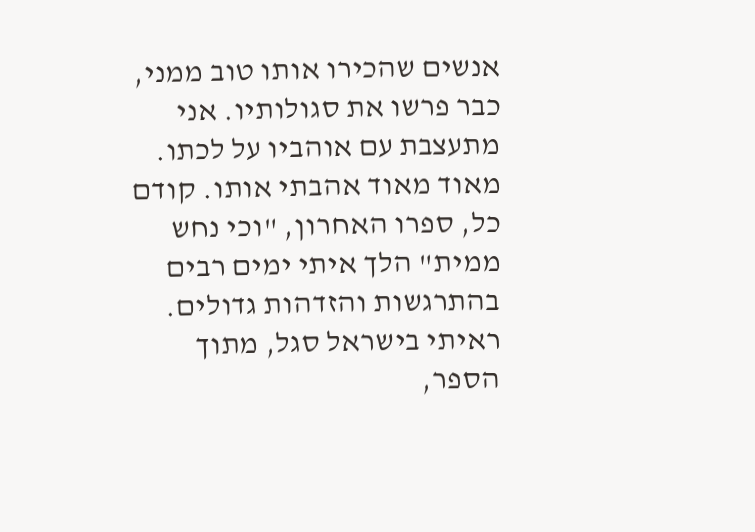אנשים שהכירו אותו טוב ממני, כבר פרשו את סגולותיו. אני מתעצבת עם אוהביו על לכתו. מאוד מאוד אהבתי אותו. קודם כל, ספרו האחרון, "וכי נחש ממית" הלך איתי ימים רבים בהתרגשות והזדהות גדולים. ראיתי בישראל סגל, מתוך הספר,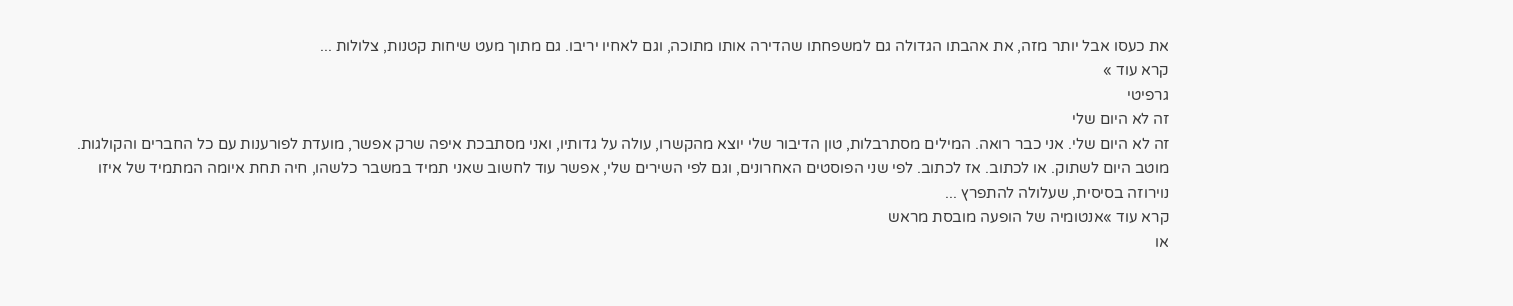את כעסו אבל יותר מזה, את אהבתו הגדולה גם למשפחתו שהדירה אותו מתוכה, וגם לאחיו יריבו. גם מתוך מעט שיחות קטנות, צלולות ...
קרא עוד »
גרפיטי
זה לא היום שלי
זה לא היום שלי. אני כבר רואה. המילים מסתרבלות, טון הדיבור שלי יוצא מהקשרו, עולה על גדותיו, ואני מסתבכת איפה שרק אפשר, מועדת לפורענות עם כל החברים והקולגות. מוטב היום לשתוק. או לכתוב. אז לכתוב. לפי שני הפוסטים האחרונים, וגם לפי השירים שלי, אפשר עוד לחשוב שאני תמיד במשבר כלשהו, חיה תחת איומה המתמיד של איזו נוירוזה בסיסית, שעלולה להתפרץ ...
קרא עוד »אנטומיה של הופעה מובסת מראש
או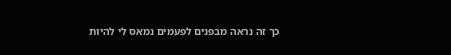כך זה נראה מבפנים לפעמים נמאס לי להיות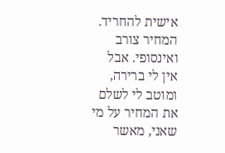אישית להחריד. המחיר צורב ואינסופי. אבל אין לי ברירה, ומוטב לי לשלם את המחיר על מי שאני, מאשר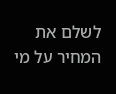לשלם את המחיר על מי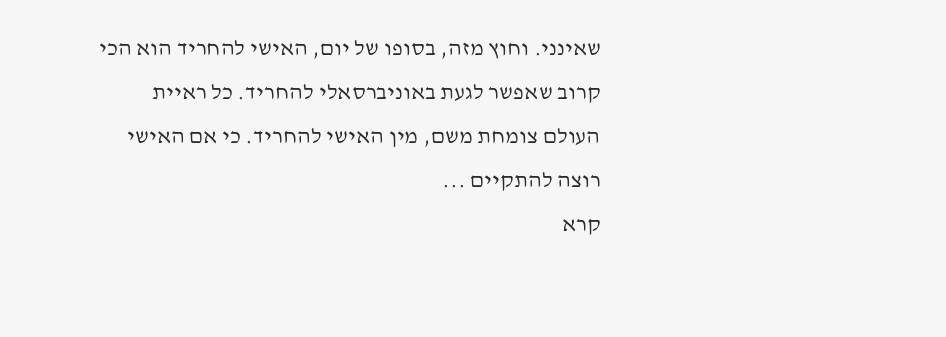שאינני. וחוץ מזה, בסופו של יום, האישי להחריד הוא הכי קרוב שאפשר לגעת באוניברסאלי להחריד. כל ראיית העולם צומחת משם, מין האישי להחריד. כי אם האישי רוצה להתקיים ...
קרא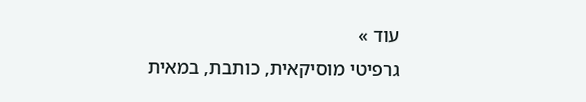עוד »
גרפיטי מוסיקאית, כותבת, במאית